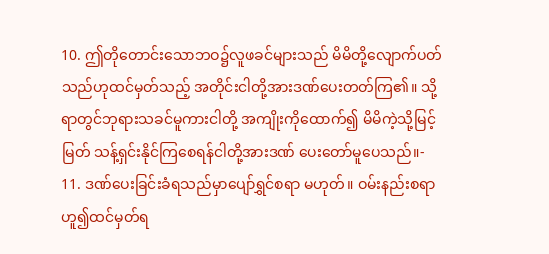10. ဤတိုတောင်းသောဘဝ၌လူဖခင်များသည် မိမိတို့လျောက်ပတ်သည်ဟုထင်မှတ်သည့် အတိုင်းငါတို့အားဒဏ်ပေးတတ်ကြ၏။ သို့ရာတွင်ဘုရားသခင်မူကားငါတို့ အကျိုးကိုထောက်၍ မိမိကဲ့သို့မြင့်မြတ် သန့်ရှင်းနိုင်ကြစေရန်ငါတို့အားဒဏ် ပေးတော်မူပေသည်။-
11. ဒဏ်ပေးခြင်းခံရသည်မှာပျော်ရွှင်စရာ မဟုတ်။ ဝမ်းနည်းစရာဟူ၍ထင်မှတ်ရ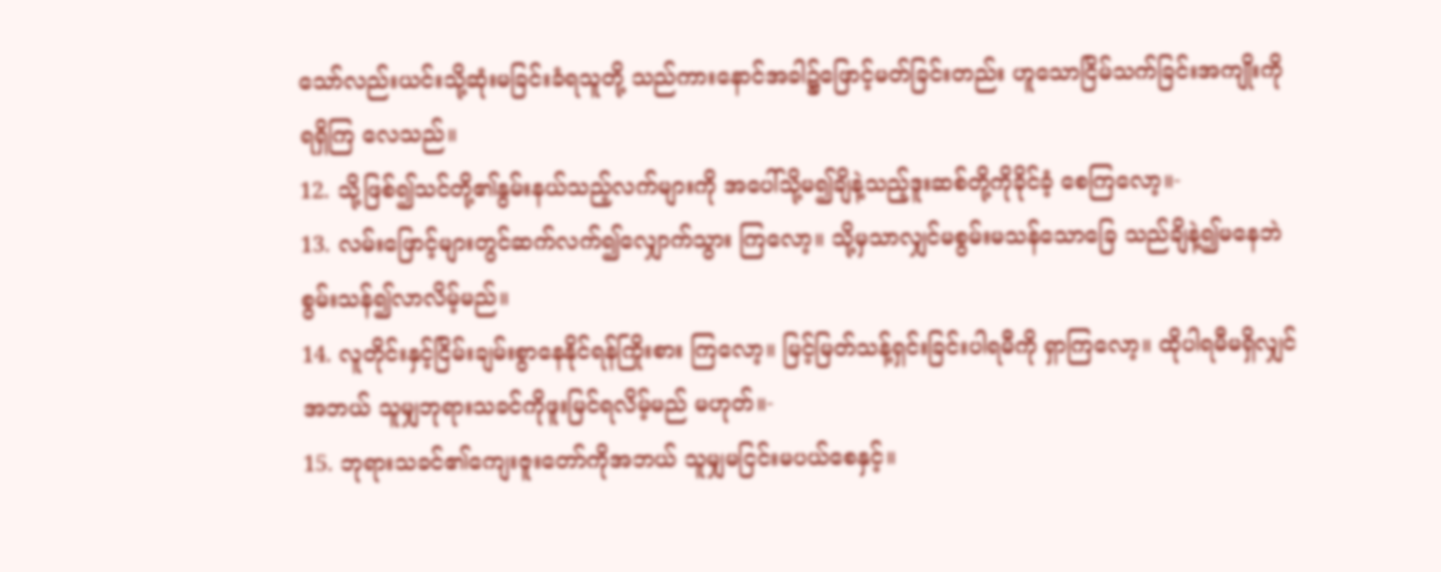သော်လည်းယင်းသို့ဆုံးမခြင်းခံရသူတို့ သည်ကားနောင်အခါ၌ဖြောင့်မတ်ခြင်းတည်း ဟူသောငြိမ်သက်ခြင်းအကျိုးကိုရရှိကြ လေသည်။
12. သို့ဖြစ်၍သင်တို့၏နွမ်းနယ်သည့်လက်များကို အပေါ်သို့မ၍ချိနဲ့သည့်ဒူးဆစ်တို့ကိုခိုင်ခံ့ စေကြလော့။-
13. လမ်းဖြောင့်များတွင်ဆက်လက်၍လျှောက်သွား ကြလော့။ သို့မှသာလျှင်မစွမ်းမသန်သောခြေ သည်ချိနဲ့၍မနေဘဲစွမ်းသန်၍လာလိမ့်မည်။
14. လူတိုင်းနှင့်ငြိမ်းချမ်းစွာနေနိုင်ရန်ကြိုးစား ကြလော့။ မြင့်မြတ်သန့်ရှင်းခြင်းပါရမီကို ရှာကြလော့။ ထိုပါရမီမရှိလျှင်အဘယ် သူမျှဘုရားသခင်ကိုဖူးမြင်ရလိမ့်မည် မဟုတ်။-
15. ဘုရားသခင်၏ကျေးဇူးတော်ကိုအဘယ် သူမျှမငြင်းမပယ်စေနှင့်။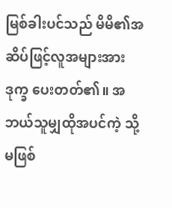မြစ်ခါးပင်သည် မိမိ၏အဆိပ်ဖြင့်လူအများအားဒုက္ခ ပေးတတ်၏။ အဘယ်သူမျှထိုအပင်ကဲ့ သို့မဖြစ်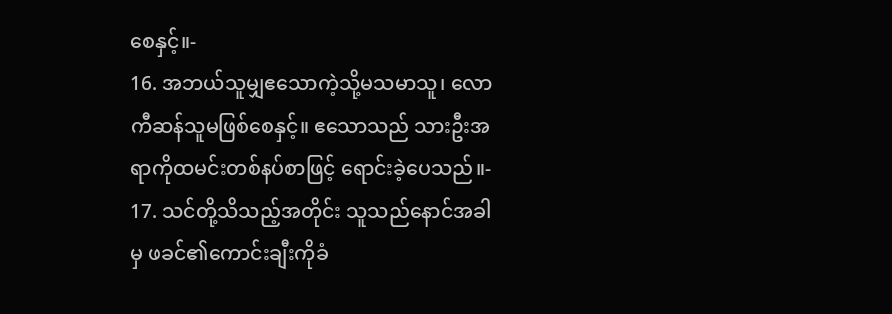စေနှင့်။-
16. အဘယ်သူမျှဧသောကဲ့သို့မသမာသူ၊ လောကီဆန်သူမဖြစ်စေနှင့်။ ဧသောသည် သားဦးအရာကိုထမင်းတစ်နပ်စာဖြင့် ရောင်းခဲ့ပေသည်။-
17. သင်တို့သိသည့်အတိုင်း သူသည်နောင်အခါမှ ဖခင်၏ကောင်းချီးကိုခံ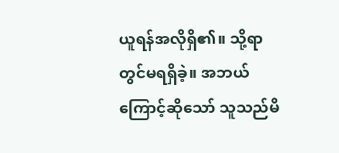ယူရန်အလိုရှိ၏။ သို့ရာတွင်မရရှိခဲ့။ အဘယ်ကြောင့်ဆိုသော် သူသည်မိ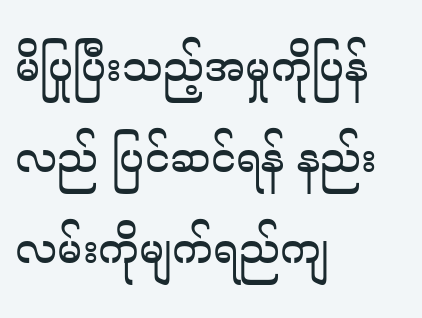မိပြုပြီးသည့်အမှုကိုပြန်လည် ပြင်ဆင်ရန် နည်းလမ်းကိုမျက်ရည်ကျ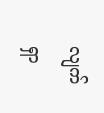လျက် ရှာ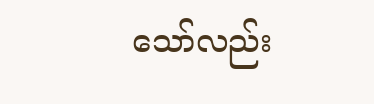သော်လည်း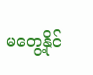မတွေ့နိုင်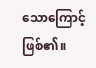သောကြောင့်ဖြစ်၏။